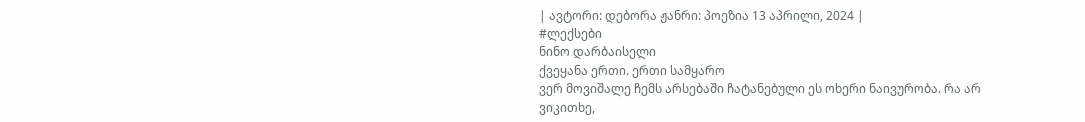| ავტორი: დებორა ჟანრი: პოეზია 13 აპრილი, 2024 |
#ლექსები
ნინო დარბაისელი
ქვეყანა ერთი. ერთი სამყარო
ვერ მოვიშალე ჩემს არსებაში ჩატანებული ეს ოხერი ნაივურობა. რა არ ვიკითხე,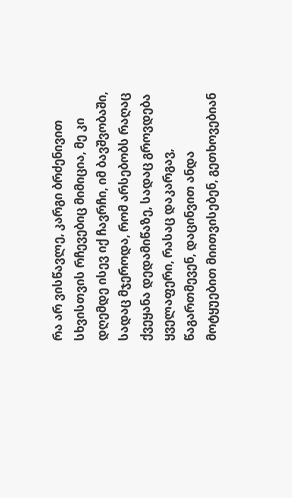რა არ ვისწავლე, კარგი ბრძენივით სხვისთვის რჩევებიც მიმიცია, მე კი დღემდე ისევ იქ ჩავრჩი, იმ ბავშვობაში, სადაც მჯეროდა, რომ არსებობს რაღაც ქვეყანა დედამიწაზე, სადაც გროვდება ყველაფერი, რასაც დაკარგავ, წაგართმევენ, დაცინვით ანდა მოტყუებით მიითვისებენ, გეთხოვებიან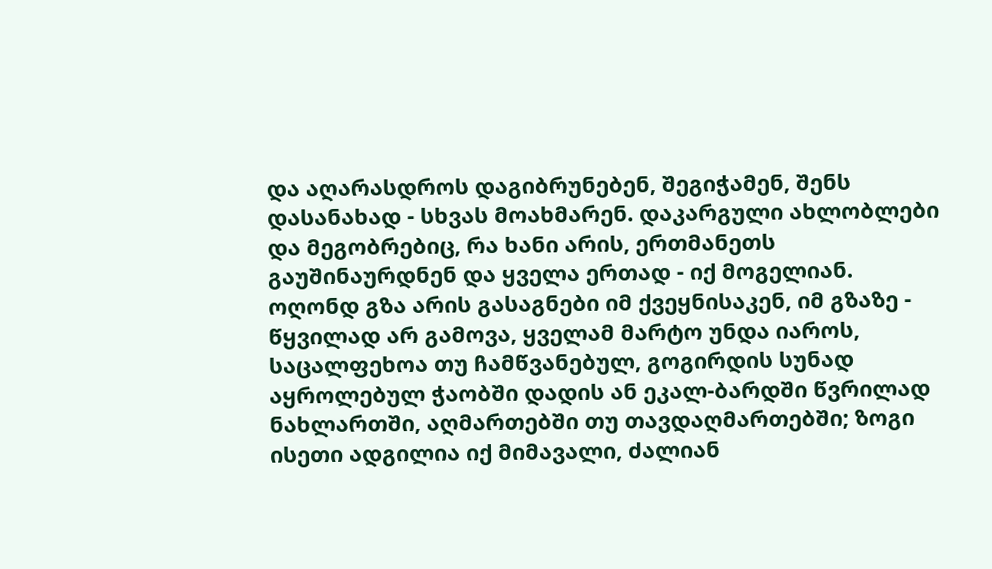და აღარასდროს დაგიბრუნებენ, შეგიჭამენ, შენს დასანახად - სხვას მოახმარენ. დაკარგული ახლობლები და მეგობრებიც, რა ხანი არის, ერთმანეთს გაუშინაურდნენ და ყველა ერთად - იქ მოგელიან.
ოღონდ გზა არის გასაგნები იმ ქვეყნისაკენ, იმ გზაზე - წყვილად არ გამოვა, ყველამ მარტო უნდა იაროს, საცალფეხოა თუ ჩამწვანებულ, გოგირდის სუნად აყროლებულ ჭაობში დადის ან ეკალ-ბარდში წვრილად ნახლართში, აღმართებში თუ თავდაღმართებში; ზოგი ისეთი ადგილია იქ მიმავალი, ძალიან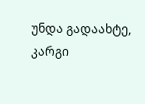უნდა გადაახტე, კარგი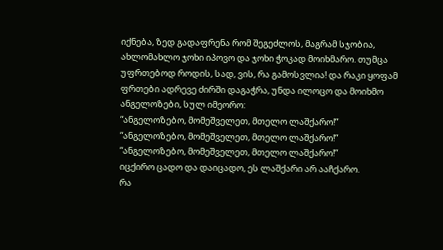იქნება, ზედ გადაფრენა რომ შეგეძლოს, მაგრამ სჯობია, ახლომახლო ჯოხი იპოვო და ჯოხი ჭოკად მოიხმარო. თუმცა უფრთებოდ როდის, სად, ვის, რა გამოსვლია! და რაკი ყოფამ ფრთები ადრევე ძირში დაგაჭრა, უნდა ილოცო და მოიხმო ანგელოზები, სულ იმეორო:
“ანგელოზებო, მომეშველეთ, მთელო ლაშქარო!”
“ანგელოზებო, მომეშველეთ, მთელო ლაშქარო!”
“ანგელოზებო, მომეშველეთ, მთელო ლაშქარო!”
იცქირო ცადო და დაიცადო, ეს ლაშქარი არ ააჩქარო.
რა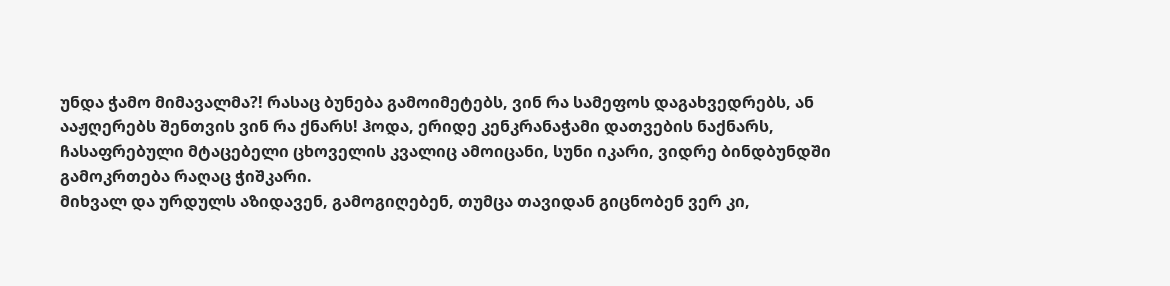უნდა ჭამო მიმავალმა?! რასაც ბუნება გამოიმეტებს, ვინ რა სამეფოს დაგახვედრებს, ან ააჟღერებს შენთვის ვინ რა ქნარს! ჰოდა, ერიდე კენკრანაჭამი დათვების ნაქნარს, ჩასაფრებული მტაცებელი ცხოველის კვალიც ამოიცანი, სუნი იკარი, ვიდრე ბინდბუნდში გამოკრთება რაღაც ჭიშკარი.
მიხვალ და ურდულს აზიდავენ, გამოგიღებენ, თუმცა თავიდან გიცნობენ ვერ კი,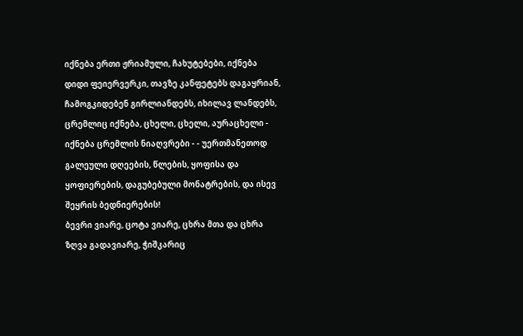იქნება ერთი ჟრიამული, ჩახუტებები, იქნება დიდი ფეიერვერკი, თავზე კანფეტებს დაგაყრიან, ჩამოგკიდებენ გირლიანდებს, იხილავ ლანდებს, ცრემლიც იქნება, ცხელი, ცხელი, აურაცხელი - იქნება ცრემლის ნიაღვრები - - უერთმანეთოდ გალეული დღეების, წლების, ყოფისა და ყოფიერების, დაგუბებული მონატრების, და ისევ შეყრის ბედნიერების!
ბევრი ვიარე, ცოტა ვიარე, ცხრა მთა და ცხრა ზღვა გადავიარე, ჭიშკარიც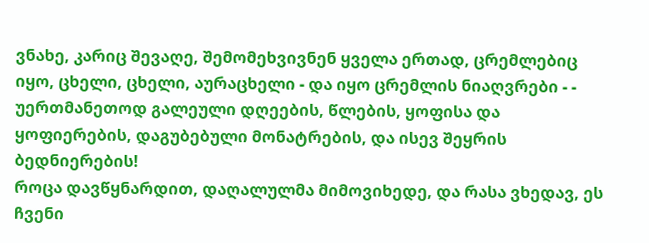ვნახე, კარიც შევაღე, შემომეხვივნენ ყველა ერთად, ცრემლებიც იყო, ცხელი, ცხელი, აურაცხელი - და იყო ცრემლის ნიაღვრები - - უერთმანეთოდ გალეული დღეების, წლების, ყოფისა და ყოფიერების, დაგუბებული მონატრების, და ისევ შეყრის ბედნიერების!
როცა დავწყნარდით, დაღალულმა მიმოვიხედე, და რასა ვხედავ, ეს ჩვენი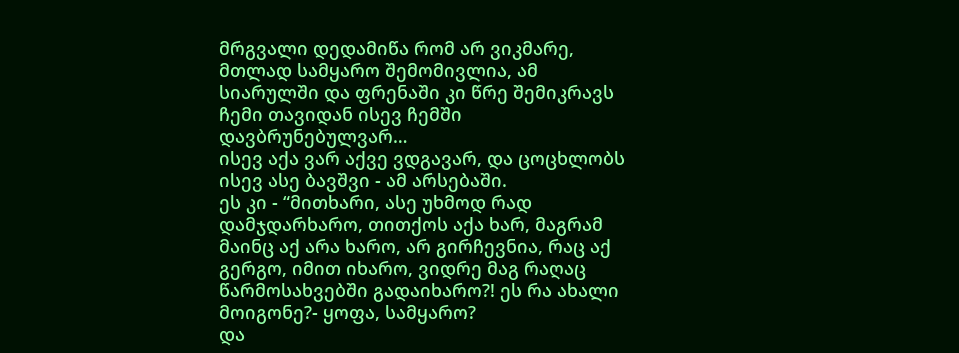მრგვალი დედამიწა რომ არ ვიკმარე, მთლად სამყარო შემომივლია, ამ სიარულში და ფრენაში კი წრე შემიკრავს ჩემი თავიდან ისევ ჩემში დავბრუნებულვარ…
ისევ აქა ვარ აქვე ვდგავარ, და ცოცხლობს ისევ ასე ბავშვი - ამ არსებაში.
ეს კი - “მითხარი, ასე უხმოდ რად დამჯდარხარო, თითქოს აქა ხარ, მაგრამ მაინც აქ არა ხარო, არ გირჩევნია, რაც აქ გერგო, იმით იხარო, ვიდრე მაგ რაღაც წარმოსახვებში გადაიხარო?! ეს რა ახალი მოიგონე?- ყოფა, სამყარო?
და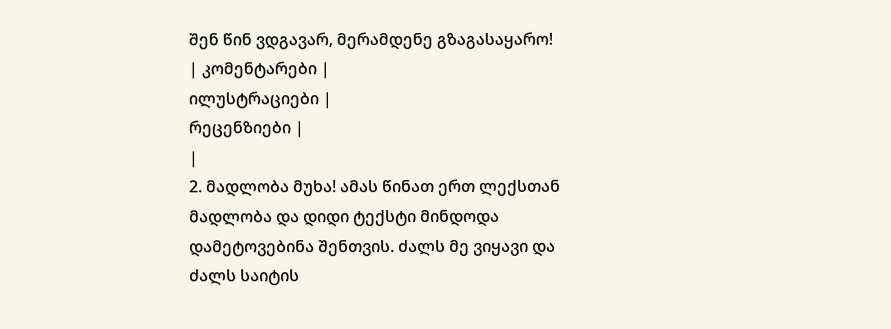შენ წინ ვდგავარ, მერამდენე გზაგასაყარო!
| კომენტარები |
ილუსტრაციები |
რეცენზიები |
|
2. მადლობა მუხა! ამას წინათ ერთ ლექსთან მადლობა და დიდი ტექსტი მინდოდა დამეტოვებინა შენთვის. ძალს მე ვიყავი და ძალს საიტის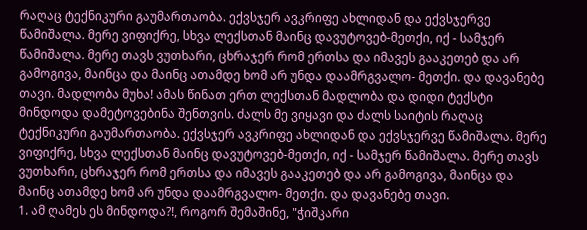რაღაც ტექნიკური გაუმართაობა. ექვსჯერ ავკრიფე ახლიდან და ექვსჯერვე წამიშალა. მერე ვიფიქრე, სხვა ლექსთან მაინც დავუტოვებ-მეთქი, იქ - სამჯერ წამიშალა. მერე თავს ვუთხარი, ცხრაჯერ რომ ერთსა და იმავეს გააკეთებ და არ გამოგივა, მაინცა და მაინც ათამდე ხომ არ უნდა დაამრგვალო- მეთქი. და დავანებე თავი. მადლობა მუხა! ამას წინათ ერთ ლექსთან მადლობა და დიდი ტექსტი მინდოდა დამეტოვებინა შენთვის. ძალს მე ვიყავი და ძალს საიტის რაღაც ტექნიკური გაუმართაობა. ექვსჯერ ავკრიფე ახლიდან და ექვსჯერვე წამიშალა. მერე ვიფიქრე, სხვა ლექსთან მაინც დავუტოვებ-მეთქი, იქ - სამჯერ წამიშალა. მერე თავს ვუთხარი, ცხრაჯერ რომ ერთსა და იმავეს გააკეთებ და არ გამოგივა, მაინცა და მაინც ათამდე ხომ არ უნდა დაამრგვალო- მეთქი. და დავანებე თავი.
1. ამ ღამეს ეს მინდოდა?!, როგორ შემაშინე, "ჭიშკარი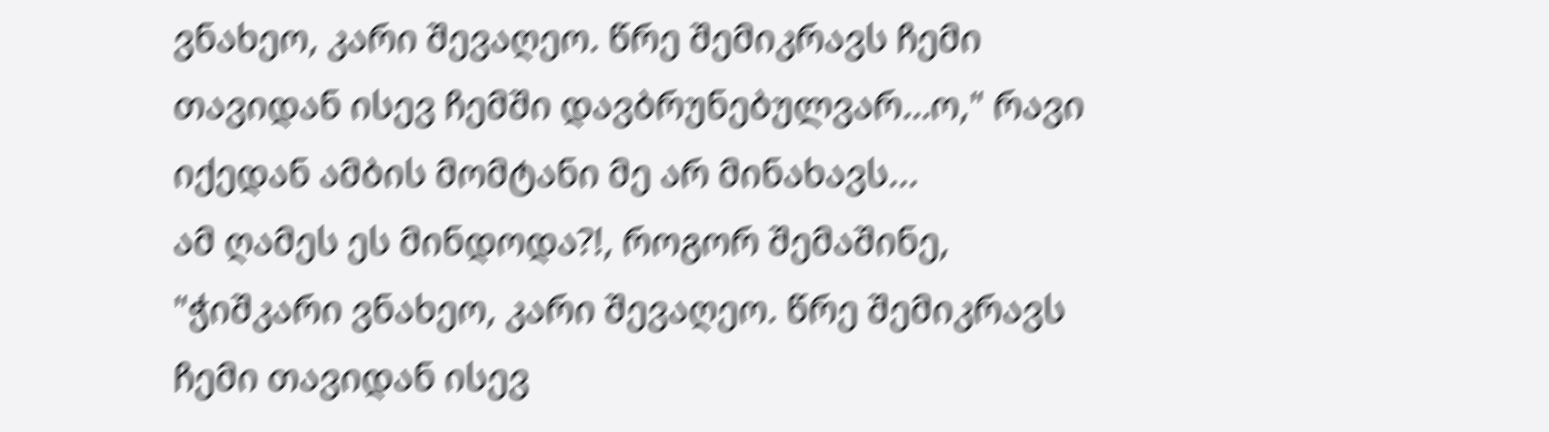ვნახეო, კარი შევაღეო. წრე შემიკრავს ჩემი თავიდან ისევ ჩემში დავბრუნებულვარ…ო," რავი იქედან ამბის მომტანი მე არ მინახავს...
ამ ღამეს ეს მინდოდა?!, როგორ შემაშინე, "ჭიშკარი ვნახეო, კარი შევაღეო. წრე შემიკრავს ჩემი თავიდან ისევ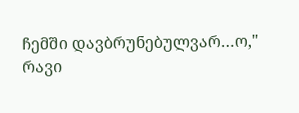ჩემში დავბრუნებულვარ…ო," რავი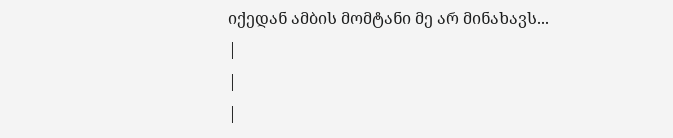იქედან ამბის მომტანი მე არ მინახავს...
|
|
|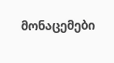მონაცემები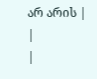არ არის |
|
|